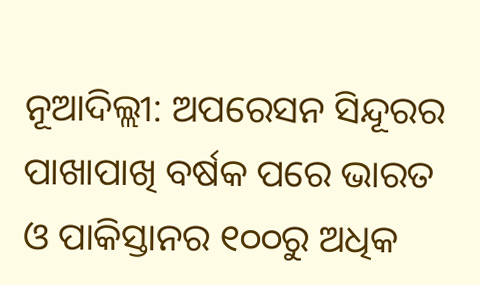ନୂଆଦିଲ୍ଲୀ: ଅପରେସନ ସିନ୍ଦୂରର ପାଖାପାଖି ବର୍ଷକ ପରେ ଭାରତ ଓ ପାକିସ୍ତାନର ୧୦୦ରୁ ଅଧିକ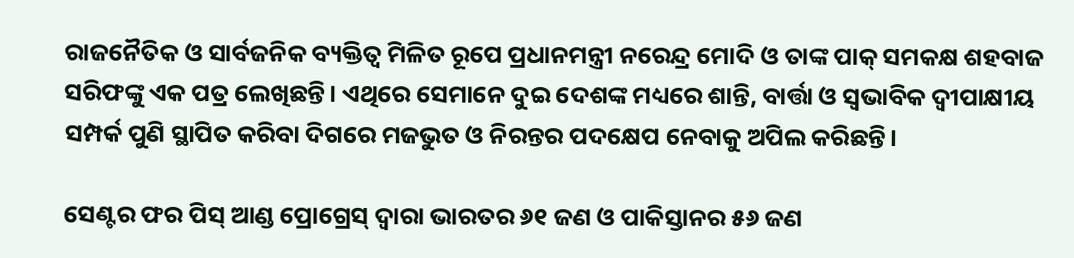ରାଜନୈତିକ ଓ ସାର୍ବଜନିକ ବ୍ୟକ୍ତିତ୍ୱ ମିଳିତ ରୂପେ ପ୍ରଧାନମନ୍ତ୍ରୀ ନରେନ୍ଦ୍ର ମୋଦି ଓ ତାଙ୍କ ପାକ୍ ସମକକ୍ଷ ଶହବାଜ ସରିଫଙ୍କୁ ଏକ ପତ୍ର ଲେଖିଛନ୍ତି। ଏଥିରେ ସେମାନେ ଦୁଇ ଦେଶଙ୍କ ମଧ୍ୟରେ ଶାନ୍ତି, ବାର୍ତ୍ତା ଓ ସ୍ୱଭାବିକ ଦ୍ୱୀପାକ୍ଷୀୟ ସମ୍ପର୍କ ପୁଣି ସ୍ଥାପିତ କରିବା ଦିଗରେ ମଜଭୁତ ଓ ନିରନ୍ତର ପଦକ୍ଷେପ ନେବାକୁ ଅପିଲ କରିଛନ୍ତି।

ସେଣ୍ଟର ଫର ପିସ୍ ଆଣ୍ଡ ପ୍ରୋଗ୍ରେସ୍ ଦ୍ୱାରା ଭାରତର ୬୧ ଜଣ ଓ ପାକିସ୍ତାନର ୫୬ ଜଣ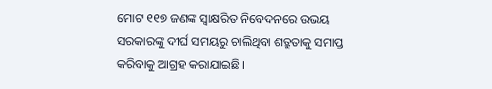ମୋଟ ୧୧୭ ଜଣଙ୍କ ସ୍ୱାକ୍ଷରିତ ନିବେଦନରେ ଉଭୟ ସରକାରଙ୍କୁ ଦୀର୍ଘ ସମୟରୁ ଚାଲିଥିବା ଶତ୍ରୁତାକୁ ସମାପ୍ତ କରିବାକୁ ଆଗ୍ରହ କରାଯାଇଛି।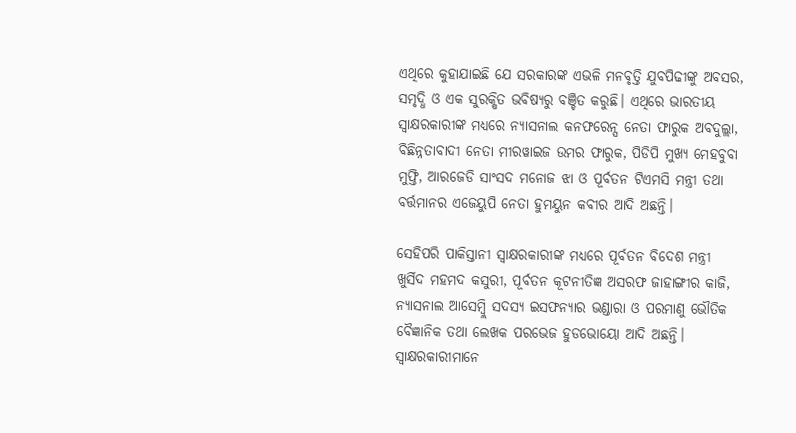ଏଥିରେ କୁହାଯାଇଛି ଯେ ସରକାରଙ୍କ ଏଭଳି ମନବୃତ୍ତି ଯୁବପିଢୀଙ୍କୁ ଅବସର, ସମୃଦ୍ଧି ଓ ଏକ ସୁରକ୍ଷିତ ଭବିଷ୍ୟରୁ ବଞ୍ଚିତ କରୁଛି। ଏଥିରେ ଭାରତୀୟ ସ୍ୱାକ୍ଷରକାରୀଙ୍କ ମଧ୍ୟରେ ନ୍ୟାସନାଲ କନଫରେନ୍ସ ନେତା ଫାରୁକ ଅବଦୁଲ୍ଲା, ବିଛିନ୍ନତାବାଦୀ ନେତା ମୀରୱାଇଜ ଉମର ଫାରୁକ, ପିଡିପି ମୁଖ୍ୟ ମେହବୁବା ମୁଫ୍ତି, ଆରଜେଡି ସାଂସଦ ମନୋଜ ଝା ଓ ପୂର୍ବତନ ଟିଏମସି ମନ୍ତ୍ରୀ ତଥା ବର୍ତ୍ତମାନର ଏଜେୟୁପି ନେତା ହୁମୟୁନ କବୀର ଆଦି ଅଛନ୍ତି।

ସେହିପରି ପାକିସ୍ତାନୀ ସ୍ୱାକ୍ଷରକାରୀଙ୍କ ମଧ୍ୟରେ ପୂର୍ବତନ ବିଦେଶ ମନ୍ତ୍ରୀ ଖୁର୍ସିଦ ମହମଦ କସୁରୀ, ପୂର୍ବତନ କୂଟନୀତିଜ୍ଞ ଅସରଫ ଜାହାଙ୍ଗୀର କାଜି, ନ୍ୟାସନାଲ ଆସେମ୍ବ୍ଲି ସଦସ୍ୟ ଇସଫନ୍ୟାର ଭଣ୍ଡାରା ଓ ପରମାଣୁ ଭୌତିକ ବୈଜ୍ଞାନିକ ତଥା ଲେଖକ ପରଭେଜ ହୁଡଭୋୟୋ ଆଦି ଅଛନ୍ତି। ସ୍ୱାକ୍ଷରକାରୀମାନେ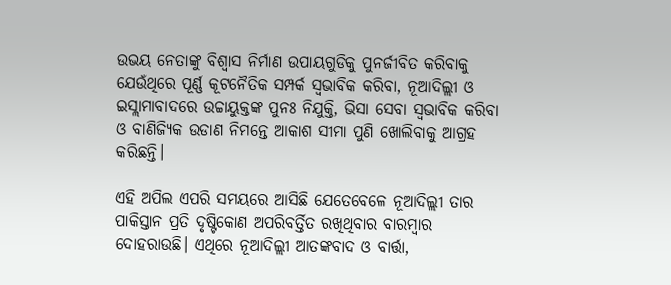ଉଭୟ ନେତାଙ୍କୁ ବିଶ୍ୱାସ ନିର୍ମାଣ ଉପାୟଗୁଡିକୁ ପୁନର୍ଜୀବିତ କରିବାକୁ ଯେଉଁଥିରେ ପୂର୍ଣ୍ଣ କୂଟନୈତିକ ସମ୍ପର୍କ ସ୍ୱଭାବିକ କରିବା, ନୂଆଦିଲ୍ଲୀ ଓ ଇସ୍ଲାମାବାଦରେ ଉଚ୍ଚାୟୁକ୍ତଙ୍କ ପୁନଃ ନିଯୁକ୍ତି, ଭିସା ସେବା ସ୍ୱଭାବିକ କରିବା ଓ ବାଣିଜ୍ୟିକ ଉଡାଣ ନିମନ୍ତେ ଆକାଶ ସୀମା ପୁଣି ଖୋଲିବାକୁ ଆଗ୍ରହ କରିଛନ୍ତି।

ଏହି ଅପିଲ ଏପରି ସମୟରେ ଆସିଛି ଯେତେବେଳେ ନୂଆଦିଲ୍ଲୀ ତାର ପାକିସ୍ତାନ ପ୍ରତି ଦୃଷ୍ଟିକୋଣ ଅପରିବର୍ତ୍ତିତ ରଖିଥିବାର ବାରମ୍ବାର ଦୋହରାଉଛି। ଏଥିରେ ନୂଆଦିଲ୍ଲୀ ଆତଙ୍କବାଦ ଓ ବାର୍ତ୍ତା,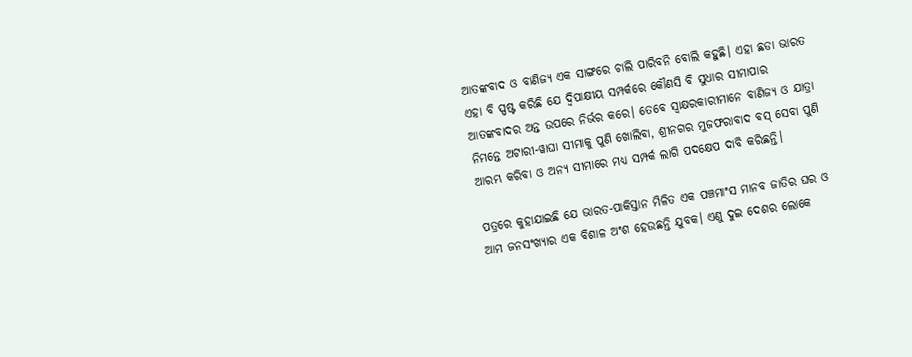ଆତଙ୍କବାଦ ଓ ବାଣିଜ୍ୟ ଏକ ସାଙ୍ଗରେ ଚାଲି ପାରିବନି ବୋଲି କହୁଛି। ଏହା ଛଡା ଭାରତ ଏହା ବି ସ୍ପଷ୍ଟ କରିଛି ଯେ ଦ୍ୱିପାକ୍ଷୀୟ ସମ୍ପର୍କରେ କୌଣସି ବି ସୁଧାର ସୀମାପାର ଆତଙ୍କବାଦର ଅନ୍ତ ଉପରେ ନିର୍ଭର କରେ। ତେବେ ସ୍ୱାକ୍ଷରକାରୀମାନେ ବାଣିଜ୍ୟ ଓ ଯାତ୍ରା ନିମନ୍ତେ ଅଟାରୀ-ୱାଘା ସୀମାକୁ ପୁଣି ଖୋଲିବା, ଶ୍ରୀନଗର ମୁଜଫରାବାଦ ବସ୍ ସେବା ପୁଣି ଆରମ୍ଭ କରିବା ଓ ଅନ୍ୟ ସୀମାରେ ମଧ୍ୟ ସମ୍ପର୍କ ଲାଗି ପଦକ୍ଷେପ ଦାବି କରିଛନ୍ତି।

ପତ୍ରରେ କୁହାଯାଇଛି ଯେ ଭାରତ-ପାକିସ୍ତାନ ମିଳିତ ଏକ ପଞ୍ଚମାଂସ ମାନବ ଜାତିର ଘର ଓ ଆମ ଜନସଂଖ୍ୟାର ଏକ ବିଶାଳ ଅଂଶ ହେଉଛନ୍ତି ଯୁବକ। ଏଣୁ ଦୁଇ ଦେଶର ଲୋକେ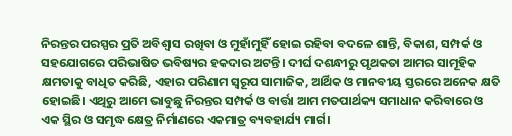ନିରନ୍ତର ପରସ୍ପର ପ୍ରତି ଅବିଶ୍ୱାସ ରଖିବା ଓ ମୁହାଁମୁହିଁ ହୋଇ ରହିବା ବଦଳେ ଶାନ୍ତି, ବିକାଶ, ସମ୍ପର୍କ ଓ ସହଯୋଗରେ ପରିଭାଷିତ ଭବିଷ୍ୟର ହକଦାର ଅଟନ୍ତି। ଦୀର୍ଘ ଦଶନ୍ଧୀରୁ ପୃଥକତା ଆମର ସାମୂହିକ କ୍ଷମତାକୁ ବାଧିତ କରିଛି, ଏହାର ପରିଣାମ ସ୍ୱରୂପ ସାମାଜିକ, ଆର୍ଥିକ ଓ ମାନବୀୟ ସ୍ତରରେ ଅନେକ କ୍ଷତି ହୋଇଛି। ଏଥିରୁ ଆମେ ଭାବୁଛୁ ନିରନ୍ତର ସମ୍ପର୍କ ଓ ବାର୍ତ୍ତା ଆମ ମତପାର୍ଥକ୍ୟ ସମାଧାନ କରିବାରେ ଓ ଏକ ସ୍ଥିର ଓ ସମୃଦ୍ଧ କ୍ଷେତ୍ର ନିର୍ମାଣରେ ଏକମାତ୍ର ବ୍ୟବହାର୍ଯ୍ୟ ମାର୍ଗ।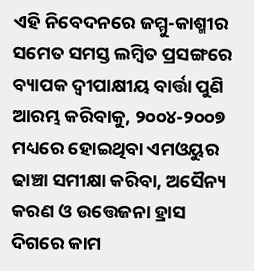ଏହି ନିବେଦନରେ ଜମ୍ମୁ-କାଶ୍ମୀର ସମେତ ସମସ୍ତ ଲମ୍ବିତ ପ୍ରସଙ୍ଗରେ ବ୍ୟାପକ ଦ୍ୱୀପାକ୍ଷୀୟ ବାର୍ତ୍ତା ପୁଣି ଆରମ୍ଭ କରିବାକୁ, ୨୦୦୪-୨୦୦୭ ମଧ୍ୟରେ ହୋଇଥିବା ଏମଓୟୁର ଢାଞ୍ଚା ସମୀକ୍ଷା କରିବା, ଅସୈନ୍ୟ କରଣ ଓ ଉତ୍ତେଜନା ହ୍ରାସ ଦିଗରେ କାମ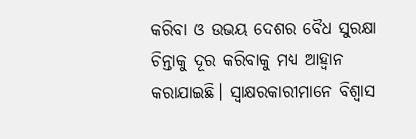କରିବା ଓ ଉଭୟ ଦେଶର ବୈଧ ସୁରକ୍ଷା ଚିନ୍ତାକୁ ଦୂର କରିବାକୁ ମଧ୍ୟ ଆହ୍ୱାନ କରାଯାଇଛି। ସ୍ୱାକ୍ଷରକାରୀମାନେ ବିଶ୍ୱାସ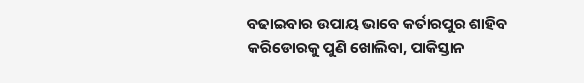ବଢାଇବାର ଉପାୟ ଭାବେ କର୍ତାରପୁର ଶାହିବ କରିଡୋରକୁ ପୁଣି ଖୋଲିବା, ପାକିସ୍ତାନ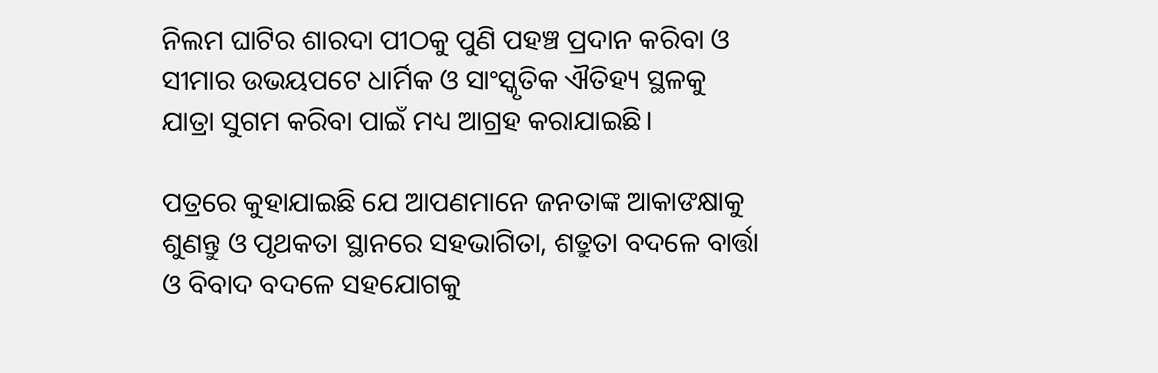ନିଲମ ଘାଟିର ଶାରଦା ପୀଠକୁ ପୁଣି ପହଞ୍ଚ ପ୍ରଦାନ କରିବା ଓ ସୀମାର ଉଭୟପଟେ ଧାର୍ମିକ ଓ ସାଂସ୍କୃତିକ ଐତିହ୍ୟ ସ୍ଥଳକୁ ଯାତ୍ରା ସୁଗମ କରିବା ପାଇଁ ମଧ୍ୟ ଆଗ୍ରହ କରାଯାଇଛି।

ପତ୍ରରେ କୁହାଯାଇଛି ଯେ ଆପଣମାନେ ଜନତାଙ୍କ ଆକାଙକ୍ଷାକୁ ଶୁଣନ୍ତୁ ଓ ପୃଥକତା ସ୍ଥାନରେ ସହଭାଗିତା, ଶତ୍ରୁତା ବଦଳେ ବାର୍ତ୍ତା ଓ ବିବାଦ ବଦଳେ ସହଯୋଗକୁ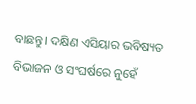ବାଛନ୍ତୁ। ଦକ୍ଷିଣ ଏସିୟାର ଭବିଷ୍ୟତ ବିଭାଜନ ଓ ସଂଘର୍ଷରେ ନୁହେଁ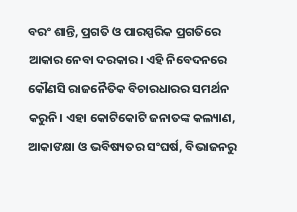ବରଂ ଶାନ୍ତି, ପ୍ରଗତି ଓ ପାରସ୍ପରିକ ପ୍ରଗତିରେ ଆକାର ନେବା ଦରକାର। ଏହି ନିବେଦନରେ କୌଣସି ରାଜନୈତିକ ବିଚାରଧାରର ସମର୍ଥନ କରୁନି। ଏହା କୋଟିକୋଟି ଜନାତଙ୍କ କଲ୍ୟାଣ, ଆକାଙକ୍ଷା ଓ ଭବିଷ୍ୟତର ସଂଘର୍ଷ, ବିଭାଜନରୁ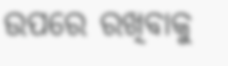ଉପରେ ରଖିବାକୁ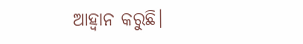ଆହ୍ୱାନ କରୁଛି।